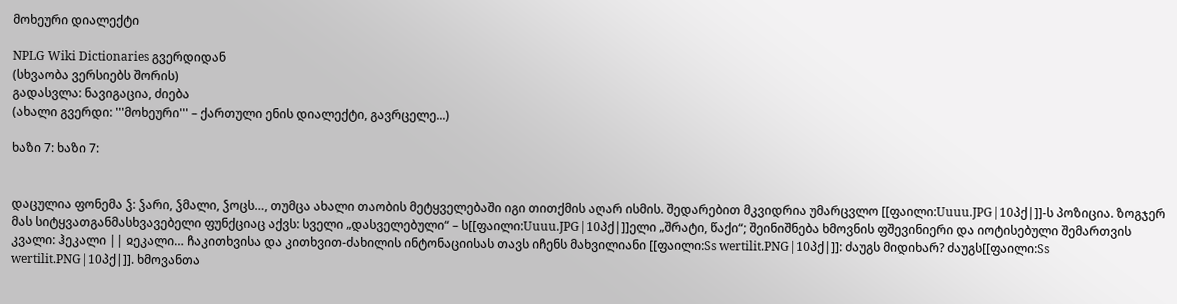მოხეური დიალექტი

NPLG Wiki Dictionaries გვერდიდან
(სხვაობა ვერსიებს შორის)
გადასვლა: ნავიგაცია, ძიება
(ახალი გვერდი: '''მოხეური''' – ქართული ენის დიალექტი, გავრცელე...)

ხაზი 7: ხაზი 7:


დაცულია ფონემა ჴ: ჴარი, ჴმალი, ჴოცს…, თუმცა ახალი თაობის მეტყველებაში იგი თითქმის აღარ ისმის. შედარებით მკვიდრია უმარცვლო [[ფაილი:Uuuu.JPG|10პქ|]]-ს პოზიცია. ზოგჯერ მას სიტყვათგანმასხვავებელი ფუნქციაც აქვს: სველი „დასველებული“ – ს[[ფაილი:Uuuu.JPG|10პქ|]]ელი „შრატი, წაქი“; შეინიშნება ხმოვნის ფშევინიერი და იოტისებული შემართვის კვალი: ჰეკალი || ჲეკალი… ჩაკითხვისა და კითხვით-ძახილის ინტონაციისას თავს იჩენს მახვილიანი [[ფაილი:Ss wertilit.PNG|10პქ|]]: ძაუგს მიდიხარ? ძაუგს[[ფაილი:Ss wertilit.PNG|10პქ|]]. ხმოვანთა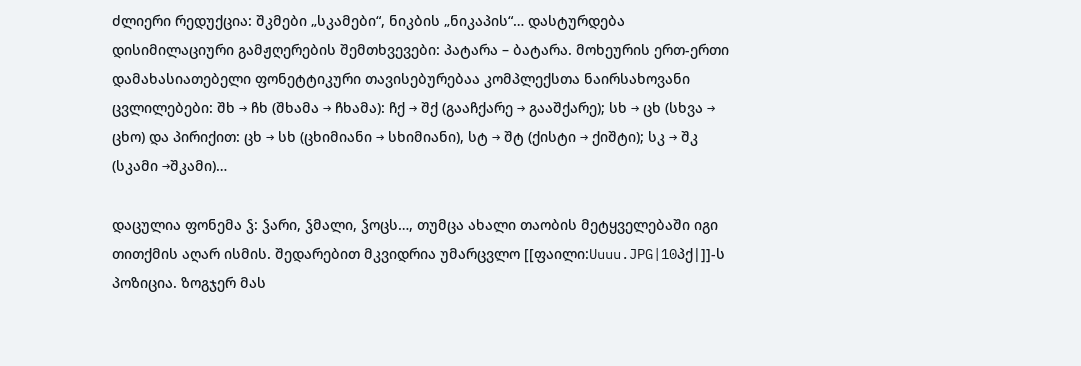ძლიერი რედუქცია: შკმები „სკამები“, ნიკბის „ნიკაპის“… დასტურდება დისიმილაციური გამჟღერების შემთხვევები: პატარა – ბატარა. მოხეურის ერთ-ერთი დამახასიათებელი ფონეტტიკური თავისებურებაა კომპლექსთა ნაირსახოვანი ცვლილებები: შხ → ჩხ (შხამა → ჩხამა): ჩქ → შქ (გააჩქარე → გააშქარე); სხ → ცხ (სხვა → ცხო) და პირიქით: ცხ → სხ (ცხიმიანი → სხიმიანი), სტ → შტ (ქისტი → ქიშტი); სკ → შკ (სკამი →შკამი)…

დაცულია ფონემა ჴ: ჴარი, ჴმალი, ჴოცს…, თუმცა ახალი თაობის მეტყველებაში იგი თითქმის აღარ ისმის. შედარებით მკვიდრია უმარცვლო [[ფაილი:Uuuu.JPG|10პქ|]]-ს პოზიცია. ზოგჯერ მას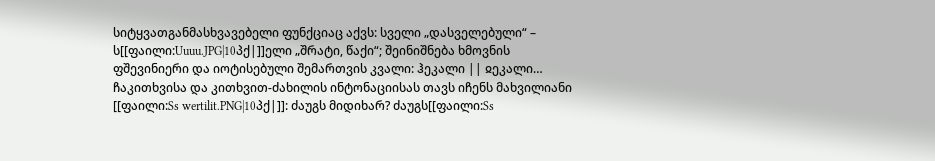სიტყვათგანმასხვავებელი ფუნქციაც აქვს: სველი „დასველებული“ – ს[[ფაილი:Uuuu.JPG|10პქ|]]ელი „შრატი, წაქი“; შეინიშნება ხმოვნის ფშევინიერი და იოტისებული შემართვის კვალი: ჰეკალი || ჲეკალი… ჩაკითხვისა და კითხვით-ძახილის ინტონაციისას თავს იჩენს მახვილიანი [[ფაილი:Ss wertilit.PNG|10პქ|]]: ძაუგს მიდიხარ? ძაუგს[[ფაილი:Ss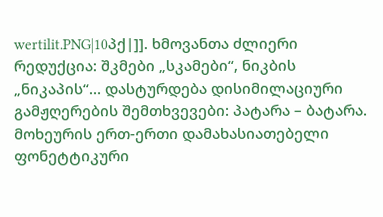wertilit.PNG|10პქ|]]. ხმოვანთა ძლიერი რედუქცია: შკმები „სკამები“, ნიკბის „ნიკაპის“… დასტურდება დისიმილაციური გამჟღერების შემთხვევები: პატარა – ბატარა. მოხეურის ერთ-ერთი დამახასიათებელი ფონეტტიკური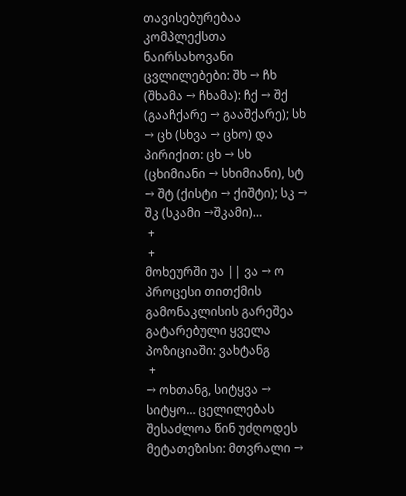თავისებურებაა კომპლექსთა ნაირსახოვანი ცვლილებები: შხ → ჩხ (შხამა → ჩხამა): ჩქ → შქ (გააჩქარე → გააშქარე); სხ → ცხ (სხვა → ცხო) და პირიქით: ცხ → სხ (ცხიმიანი → სხიმიანი), სტ → შტ (ქისტი → ქიშტი); სკ → შკ (სკამი →შკამი)…
 +
 +
მოხეურში უა || ვა → ო პროცესი თითქმის გამონაკლისის გარეშეა გატარებული ყველა პოზიციაში: ვახტანგ
 +
→ ოხთანგ, სიტყვა → სიტყო… ცელილებას შესაძლოა წინ უძღოდეს მეტათეზისი: მთვრალი →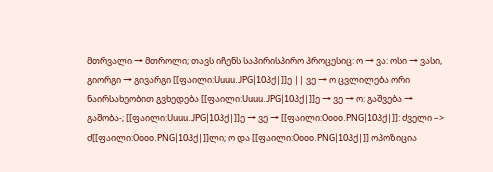მთრვალი → მთროლი; თავს იჩენს საპირისპირო პროცესიც: ო → ვა: ოსი → ვასი, გიორგი → გივარგი [[ფაილი:Uuuu.JPG|10პქ|]]ე || ვე → ო ცვლილება ორი ნაირსახეობით გვხედება [[ფაილი:Uuuu.JPG|10პქ|]]ე → ვე → ო: გაშვება → გაშობა-; [[ფაილი:Uuuu.JPG|10პქ|]]ე → ვე → [[ფაილი:Oooo.PNG|10პქ|]]: ძველი –> ძ[[ფაილი:Oooo.PNG|10პქ|]]ლი; ო და [[ფაილი:Oooo.PNG|10პქ|]] ოპოზიცია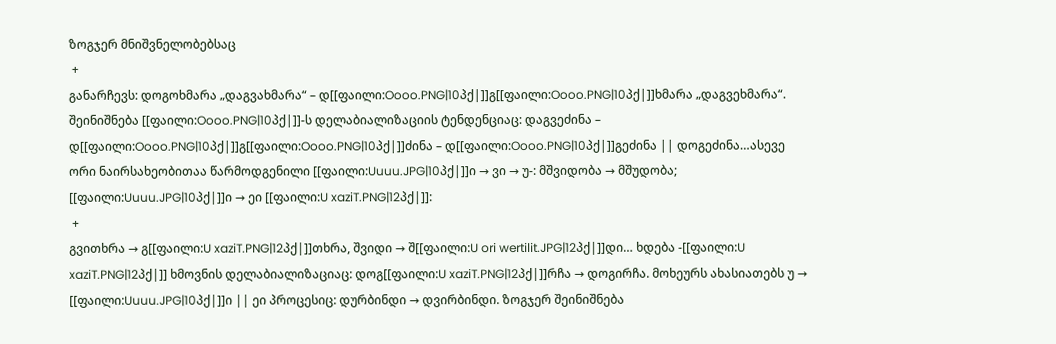ზოგჯერ მნიშვნელობებსაც
 +
განარჩევს: დოგოხმარა „დაგვახმარა“ – დ[[ფაილი:Oooo.PNG|10პქ|]]გ[[ფაილი:Oooo.PNG|10პქ|]]ხმარა „დაგვეხმარა“. შეინიშნება [[ფაილი:Oooo.PNG|10პქ|]]-ს დელაბიალიზაციის ტენდენციაც: დაგვეძინა – დ[[ფაილი:Oooo.PNG|10პქ|]]გ[[ფაილი:Oooo.PNG|10პქ|]]ძინა – დ[[ფაილი:Oooo.PNG|10პქ|]]გეძინა || დოგეძინა…ასევე ორი ნაირსახეობითაა წარმოდგენილი [[ფაილი:Uuuu.JPG|10პქ|]]ი → ვი → უ-: მშვიდობა → მშუდობა; [[ფაილი:Uuuu.JPG|10პქ|]]ი → ეი [[ფაილი:U xaziT.PNG|12პქ|]]:
 +
გვითხრა → გ[[ფაილი:U xaziT.PNG|12პქ|]]თხრა, შვიდი → შ[[ფაილი:U ori wertilit.JPG|12პქ|]]დი… ხდება -[[ფაილი:U xaziT.PNG|12პქ|]] ხმოვნის დელაბიალიზაციაც: დოგ[[ფაილი:U xaziT.PNG|12პქ|]]რჩა → დოგირჩა. მოხეურს ახასიათებს უ → [[ფაილი:Uuuu.JPG|10პქ|]]ი || ეი პროცესიც: დურბინდი → დვირბინდი. ზოგჯერ შეინიშნება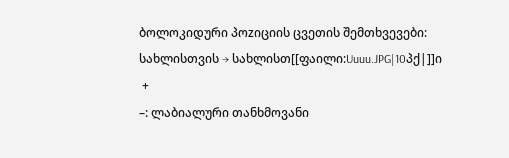ბოლოკიდური პოzიციის ცვეთის შემთხვევები: სახლისთვის → სახლისთ[[ფაილი:Uuuu.JPG|10პქ|]]ი
 +
–: ლაბიალური თანხმოვანი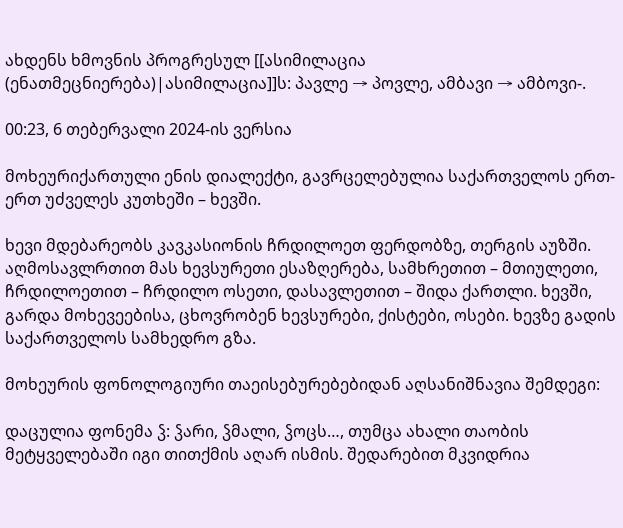ახდენს ხმოვნის პროგრესულ [[ასიმილაცია (ენათმეცნიერება)|ასიმილაცია]]ს: პავლე → პოვლე, ამბავი → ამბოვი-.

00:23, 6 თებერვალი 2024-ის ვერსია

მოხეურიქართული ენის დიალექტი, გავრცელებულია საქართველოს ერთ-ერთ უძველეს კუთხეში – ხევში.

ხევი მდებარეობს კავკასიონის ჩრდილოეთ ფერდობზე, თერგის აუზში. აღმოსავლრთით მას ხევსურეთი ესაზღერება, სამხრეთით – მთიულეთი, ჩრდილოეთით – ჩრდილო ოსეთი, დასავლეთით – შიდა ქართლი. ხევში, გარდა მოხევეებისა, ცხოვრობენ ხევსურები, ქისტები, ოსები. ხევზე გადის საქართველოს სამხედრო გზა.

მოხეურის ფონოლოგიური თაეისებურებებიდან აღსანიშნავია შემდეგი:

დაცულია ფონემა ჴ: ჴარი, ჴმალი, ჴოცს…, თუმცა ახალი თაობის მეტყველებაში იგი თითქმის აღარ ისმის. შედარებით მკვიდრია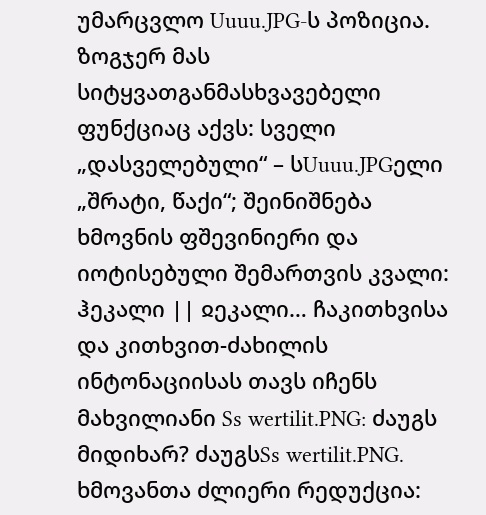უმარცვლო Uuuu.JPG-ს პოზიცია. ზოგჯერ მას სიტყვათგანმასხვავებელი ფუნქციაც აქვს: სველი „დასველებული“ – სUuuu.JPGელი „შრატი, წაქი“; შეინიშნება ხმოვნის ფშევინიერი და იოტისებული შემართვის კვალი: ჰეკალი || ჲეკალი… ჩაკითხვისა და კითხვით-ძახილის ინტონაციისას თავს იჩენს მახვილიანი Ss wertilit.PNG: ძაუგს მიდიხარ? ძაუგსSs wertilit.PNG. ხმოვანთა ძლიერი რედუქცია: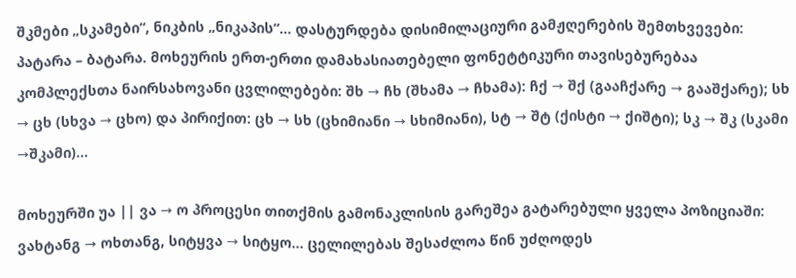შკმები „სკამები“, ნიკბის „ნიკაპის“… დასტურდება დისიმილაციური გამჟღერების შემთხვევები: პატარა – ბატარა. მოხეურის ერთ-ერთი დამახასიათებელი ფონეტტიკური თავისებურებაა კომპლექსთა ნაირსახოვანი ცვლილებები: შხ → ჩხ (შხამა → ჩხამა): ჩქ → შქ (გააჩქარე → გააშქარე); სხ → ცხ (სხვა → ცხო) და პირიქით: ცხ → სხ (ცხიმიანი → სხიმიანი), სტ → შტ (ქისტი → ქიშტი); სკ → შკ (სკამი →შკამი)…

მოხეურში უა || ვა → ო პროცესი თითქმის გამონაკლისის გარეშეა გატარებული ყველა პოზიციაში: ვახტანგ → ოხთანგ, სიტყვა → სიტყო… ცელილებას შესაძლოა წინ უძღოდეს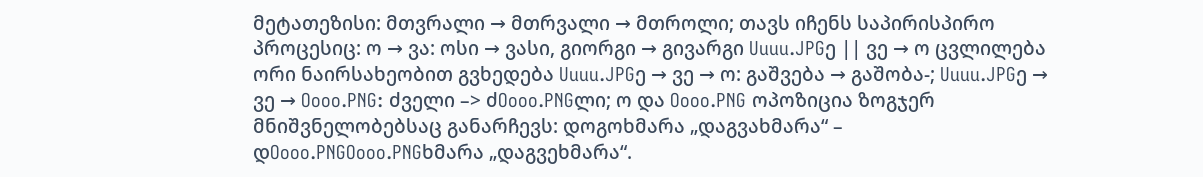მეტათეზისი: მთვრალი → მთრვალი → მთროლი; თავს იჩენს საპირისპირო პროცესიც: ო → ვა: ოსი → ვასი, გიორგი → გივარგი Uuuu.JPGე || ვე → ო ცვლილება ორი ნაირსახეობით გვხედება Uuuu.JPGე → ვე → ო: გაშვება → გაშობა-; Uuuu.JPGე → ვე → Oooo.PNG: ძველი –> ძOooo.PNGლი; ო და Oooo.PNG ოპოზიცია ზოგჯერ მნიშვნელობებსაც განარჩევს: დოგოხმარა „დაგვახმარა“ – დOooo.PNGOooo.PNGხმარა „დაგვეხმარა“.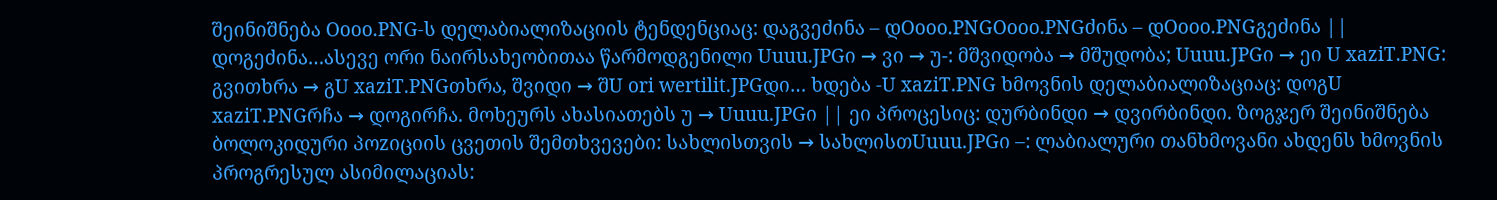შეინიშნება Oooo.PNG-ს დელაბიალიზაციის ტენდენციაც: დაგვეძინა – დOooo.PNGOooo.PNGძინა – დOooo.PNGგეძინა || დოგეძინა…ასევე ორი ნაირსახეობითაა წარმოდგენილი Uuuu.JPGი → ვი → უ-: მშვიდობა → მშუდობა; Uuuu.JPGი → ეი U xaziT.PNG: გვითხრა → გU xaziT.PNGთხრა, შვიდი → შU ori wertilit.JPGდი… ხდება -U xaziT.PNG ხმოვნის დელაბიალიზაციაც: დოგU xaziT.PNGრჩა → დოგირჩა. მოხეურს ახასიათებს უ → Uuuu.JPGი || ეი პროცესიც: დურბინდი → დვირბინდი. ზოგჯერ შეინიშნება ბოლოკიდური პოzიციის ცვეთის შემთხვევები: სახლისთვის → სახლისთUuuu.JPGი –: ლაბიალური თანხმოვანი ახდენს ხმოვნის პროგრესულ ასიმილაციას: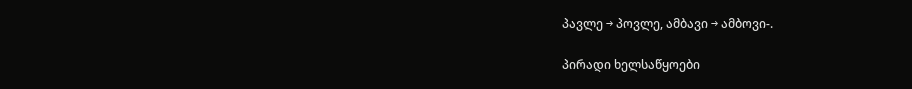პავლე → პოვლე, ამბავი → ამბოვი-.

პირადი ხელსაწყოები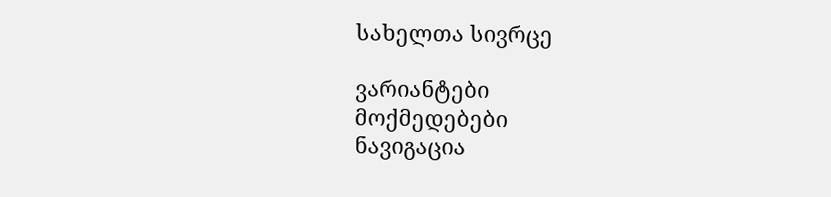სახელთა სივრცე

ვარიანტები
მოქმედებები
ნავიგაცია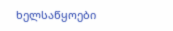ხელსაწყოები